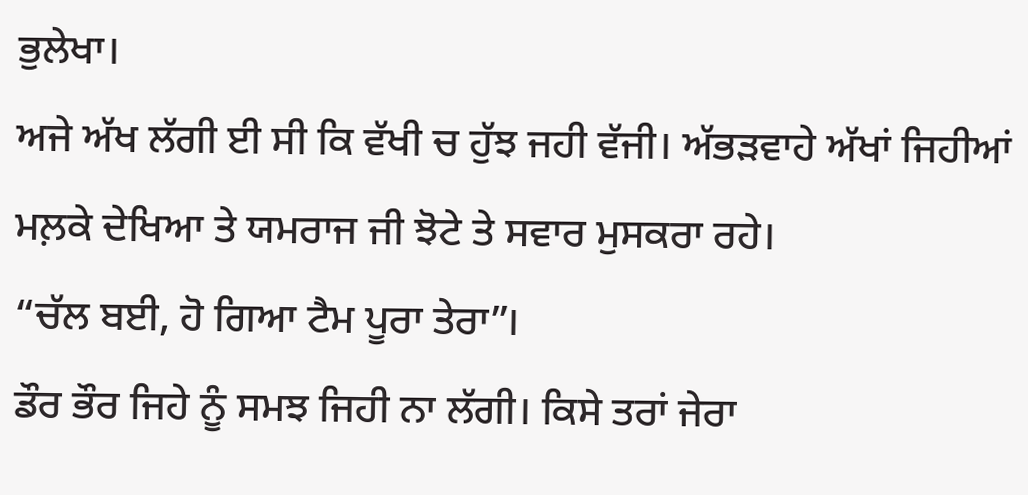ਭੁਲੇਖਾ।
ਅਜੇ ਅੱਖ ਲੱਗੀ ਈ ਸੀ ਕਿ ਵੱਖੀ ਚ ਹੁੱਝ ਜਹੀ ਵੱਜੀ। ਅੱਭੜਵਾਹੇ ਅੱਖਾਂ ਜਿਹੀਆਂ ਮਲ਼ਕੇ ਦੇਖਿਆ ਤੇ ਯਮਰਾਜ ਜੀ ਝੋਟੇ ਤੇ ਸਵਾਰ ਮੁਸਕਰਾ ਰਹੇ।
“ਚੱਲ ਬਈ, ਹੋ ਗਿਆ ਟੈਮ ਪੂਰਾ ਤੇਰਾ”।
ਡੌਰ ਭੌਰ ਜਿਹੇ ਨੂੰ ਸਮਝ ਜਿਹੀ ਨਾ ਲੱਗੀ। ਕਿਸੇ ਤਰਾਂ ਜੇਰਾ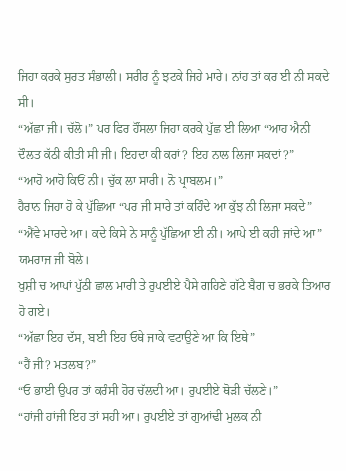ਜਿਹਾ ਕਰਕੇ ਸੁਰਤ ਸੰਭਾਲੀ। ਸਰੀਰ ਨੂੰ ਝਟਕੇ ਜਿਹੇ ਮਾਰੇ। ਨਾਂਹ ਤਾਂ ਕਰ ਈ ਨੀ ਸਕਦੇ ਸੀ।
“ਅੱਛਾ ਜੀ। ਚੱਲੋ।” ਪਰ ਫਿਰ ਹੌਂਸਲਾ ਜਿਹਾ ਕਰਕੇ ਪੁੱਛ ਈ ਲਿਆ “ਆਹ ਐਨੀ ਦੌਲਤ ਕੱਠੀ ਕੀਤੀ ਸੀ ਜੀ। ਇਹਦਾ ਕੀ ਕਰਾਂ? ਇਹ ਨਾਲ ਲਿਜਾ ਸਕਦਾਂ?”
“ਆਹੋ ਆਹੋ ਕਿਓਂ ਨੀ। ਚੁੱਕ ਲਾ ਸਾਰੀ। ਨੋ ਪ੍ਰਾਬਲਮ।”
ਹੈਰਾਨ ਜਿਹਾ ਹੋ ਕੇ ਪੁੱਛਿਆ “ਪਰ ਜੀ ਸਾਰੇ ਤਾਂ ਕਹਿੰਦੇ ਆ ਕੁੱਝ ਨੀ ਲਿਜਾ ਸਕਦੇ”
“ਐਂਵੇ ਮਾਰਦੇ ਆ। ਕਦੇ ਕਿਸੇ ਨੇ ਸਾਨੂੰ ਪੁੱਛਿਆ ਈ ਨੀ। ਆਪੇ ਈ ਕਹੀ ਜਾਂਦੇ ਆ” ਯਮਰਾਜ ਜੀ ਬੋਲੇ।
ਖੁਸ਼ੀ ਚ ਆਪਾਂ ਪੁੱਠੀ ਛਾਲ ਮਾਰੀ ਤੇ ਰੁਪਈਏ ਪੈਸੇ ਗਹਿਣੇ ਗੱਟੇ ਬੈਗ ਚ ਭਰਕੇ ਤਿਆਰ ਹੋ ਗਏ।
“ਅੱਛਾ ਇਹ ਦੱਸ, ਬਈ ਇਹ ਓਥੇ ਜਾਕੇ ਵਟਾਉਣੇ ਆ ਕਿ ਇਥੇ”
“ਹੈਂ ਜੀ? ਮਤਲਬ?”
“ਓ ਭਾਈ ਉਪਰ ਤਾਂ ਕਰੰਸੀ ਹੋਰ ਚੱਲਦੀ ਆ। ਰੁਪਈਏ ਥੋੜੀ ਚੱਲਣੇ।”
“ਹਾਂਜੀ ਹਾਂਜੀ ਇਹ ਤਾਂ ਸਹੀ ਆ। ਰੁਪਈਏ ਤਾਂ ਗੁਆਂਢੀ ਮੁਲਕ ਨੀ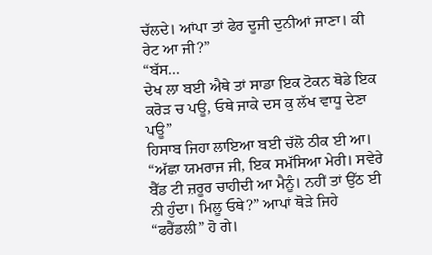ਚੱਲਦੇ। ਆਂਪਾ ਤਾਂ ਫੇਰ ਦੂਜੀ ਦੁਨੀਆਂ ਜਾਣਾ। ਕੀ ਰੇਟ ਆ ਜੀ?”
“ਬੱਸ...
ਦੇਖ ਲਾ ਬਈ ਐਥੇ ਤਾਂ ਸਾਡਾ ਇਕ ਟੋਕਨ ਥੋਡੇ ਇਕ ਕਰੋੜ ਚ ਪਊ, ਓਥੇ ਜਾਕੇ ਦਸ ਕੁ ਲੱਖ ਵਾਧੂ ਦੇਣਾ ਪਊ”
ਹਿਸਾਬ ਜਿਹਾ ਲਾਇਆ ਬਈ ਚੱਲੋ ਠੀਕ ਈ ਆ।
“ਅੱਛਾ ਯਮਰਾਜ ਜੀ, ਇਕ ਸਮੱਸਿਆ ਮੇਰੀ। ਸਵੇਰੇ ਬੈੱਡ ਟੀ ਜ਼ਰੂਰ ਚਾਹੀਦੀ ਆ ਮੈਨੂੰ। ਨਹੀਂ ਤਾਂ ਉੱਠ ਈ ਨੀ ਹੁੰਦਾ। ਮਿਲੂ ਓਥੇ?” ਆਪਾਂ ਥੋੜੇ ਜਿਹੇ “ਫਰੈਂਡਲੀ” ਹੋ ਗੇ।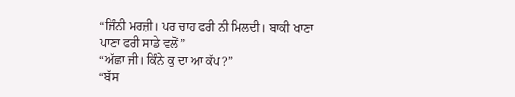“ਜਿੰਨੀ ਮਰਜ਼ੀ। ਪਰ ਚਾਹ ਫਰੀ ਨੀ ਮਿਲਦੀ। ਬਾਕੀ ਖਾਣਾ ਪਾਣਾ ਫਰੀ ਸਾਡੇ ਵਲੋਂ”
“ਅੱਛਾ ਜੀ। ਕਿੰਨੇ ਕੁ ਦਾ ਆ ਕੱਪ?”
“ਬੱਸ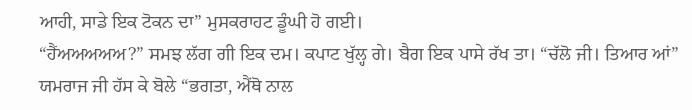ਆਹੀ, ਸਾਡੇ ਇਕ ਟੋਕਨ ਦਾ” ਮੁਸਕਰਾਹਟ ਡੂੰਘੀ ਹੋ ਗਈ।
“ਹੈਂਅਅਅਅਅ?” ਸਮਝ ਲੱਗ ਗੀ ਇਕ ਦਮ। ਕਪਾਟ ਖੁੱਲ੍ਹ ਗੇ। ਬੈਗ ਇਕ ਪਾਸੇ ਰੱਖ ਤਾ। “ਚੱਲੋ ਜੀ। ਤਿਆਰ ਆਂ”
ਯਮਰਾਜ ਜੀ ਹੱਸ ਕੇ ਬੋਲੇ “ਭਗਤਾ, ਐਂਥੋ ਨਾਲ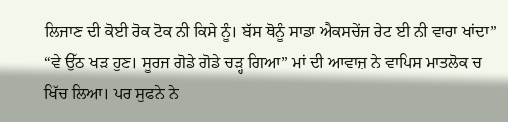ਲਿਜਾਣ ਦੀ ਕੋਈ ਰੋਕ ਟੋਕ ਨੀ ਕਿਸੇ ਨੂੰ। ਬੱਸ ਥੋਨੂੰ ਸਾਡਾ ਐਕਸਚੇਂਜ ਰੇਟ ਈ ਨੀ ਵਾਰਾ ਖਾਂਦਾ”
“ਵੇ ਉੱਠ ਖੜ ਹੁਣ। ਸੂਰਜ ਗੋਡੇ ਗੋਡੇ ਚੜ੍ਹ ਗਿਆ” ਮਾਂ ਦੀ ਆਵਾਜ਼ ਨੇ ਵਾਪਿਸ ਮਾਤਲੋਕ ਚ ਖਿੱਚ ਲਿਆ। ਪਰ ਸੁਫਨੇ ਨੇ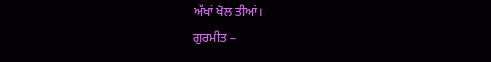ਅੱਖਾਂ ਖੋਲ ਤੀਆਂ।
ਗੁਰਮੀਤ –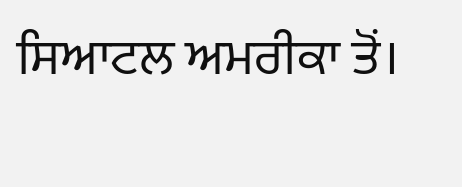ਸਿਆਟਲ ਅਮਰੀਕਾ ਤੋਂ।